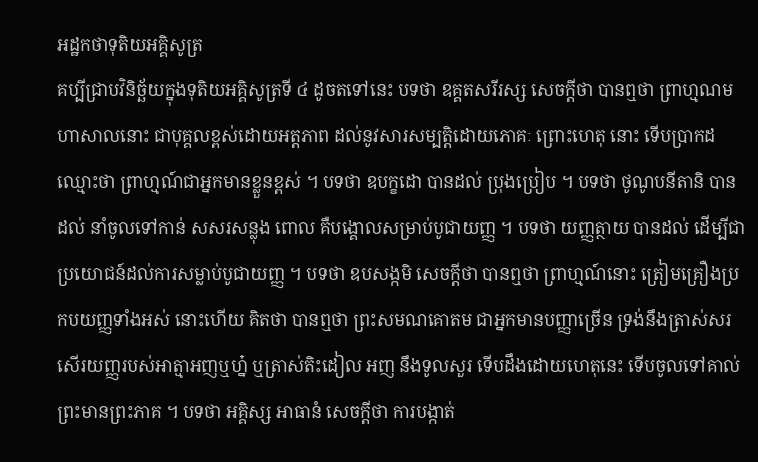អដ្ឋកថាទុតិយអគ្គិសូត្រ
គប្បីជ្រាបវិនិច្ឆ័យក្នុងទុតិយអគ្គិសូត្រទី ៤ ដូចតទៅនេះ បទថា ឧគ្គតសរីរស្ស សេចក្តីថា បានឮថា ព្រាហ្មណមហាសាលនោះ ជាបុគ្គលខ្ពស់ដោយអត្តភាព ដល់នូវសារសម្បត្តិដោយភោគៈ ព្រោះហេតុ នោះ ទើបប្រាកដឈ្មោះថា ព្រាហ្មណ៍ជាអ្នកមានខ្លួនខ្ពស់ ។ បទថា ឧបក្ខដោ បានដល់ ប្រុងប្រៀប ។ បទថា ថូណូបនីតានិ បានដល់ នាំចូលទៅកាន់ សសរសន្លុង ពោល គឺបង្គោលសម្រាប់បូជាយញ្ញ ។ បទថា យញ្ញត្ថាយ បានដល់ ដើម្បីជាប្រយោជន៍ដល់ការសម្លាប់បូជាយញ្ញ ។ បទថា ឧបសង្កមិ សេចក្តីថា បានឮថា ព្រាហ្មណ៍នោះ ត្រៀមគ្រឿងប្រកបយញ្ញទាំងអស់ នោះហើយ គិតថា បានឮថា ព្រះសមណគោតម ជាអ្នកមានបញ្ញាច្រើន ទ្រង់នឹងត្រាស់សរសើរយញ្ញរបស់អាត្មាអញឬហ្ន៎ ឬត្រាស់តិះដៀល អញ នឹងទូលសួរ ទើបដឹងដោយហេតុនេះ ទើបចូលទៅគាល់ព្រះមានព្រះភាគ ។ បទថា អគ្គិស្ស អាធានំ សេចក្តីថា ការបង្កាត់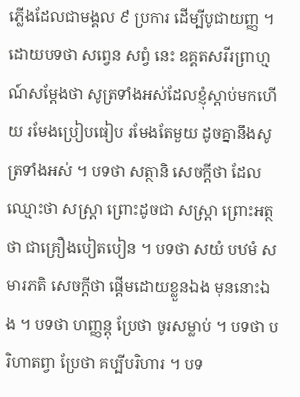ភ្លើងដែលជាមង្គល ៩ ប្រការ ដើម្បីបូជាយញ្ញ ។ ដោយបទថា សព្វេន សព្វំ នេះ ឧគ្គតសរីរព្រាហ្មណ៍សម្តែងថា សូត្រទាំងអស់ដែលខ្ញុំស្តាប់មកហើយ រមែងប្រៀបធៀប រមែងតែមួយ ដូចគ្នានឹងសូត្រទាំងអស់ ។ បទថា សត្ថានិ សេចក្តីថា ដែលឈ្មោះថា សស្រ្តា ព្រោះដូចជា សស្រ្តា ព្រោះអត្ថថា ជាគ្រឿងបៀតបៀន ។ បទថា សយំ បឋមំ សមារភតិ សេចក្តីថា ផ្តើមដោយខ្លួនឯង មុននោះឯង ។ បទថា ហញ្ញន្តុ ប្រែថា ចូរសម្លាប់ ។ បទថា បរិហាតព្វា ប្រែថា គប្បីបរិហារ ។ បទ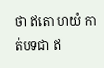ថា ឥតោ ហយំ កាត់បទជា ឥ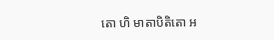តោ ហិ មាតាបិតិតោ អ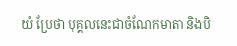យំ ប្រែថា បុគ្គលនេះជាចំណែកមាតា និងបិ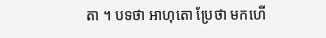តា ។ បទថា អាហុតោ ប្រែថា មកហើ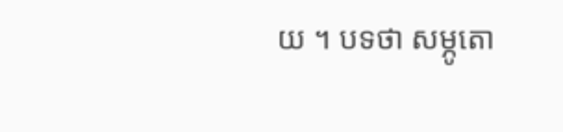យ ។ បទថា សម្ភូតោ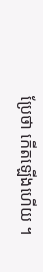ប្រែថា កើតឡើងហើយ ។